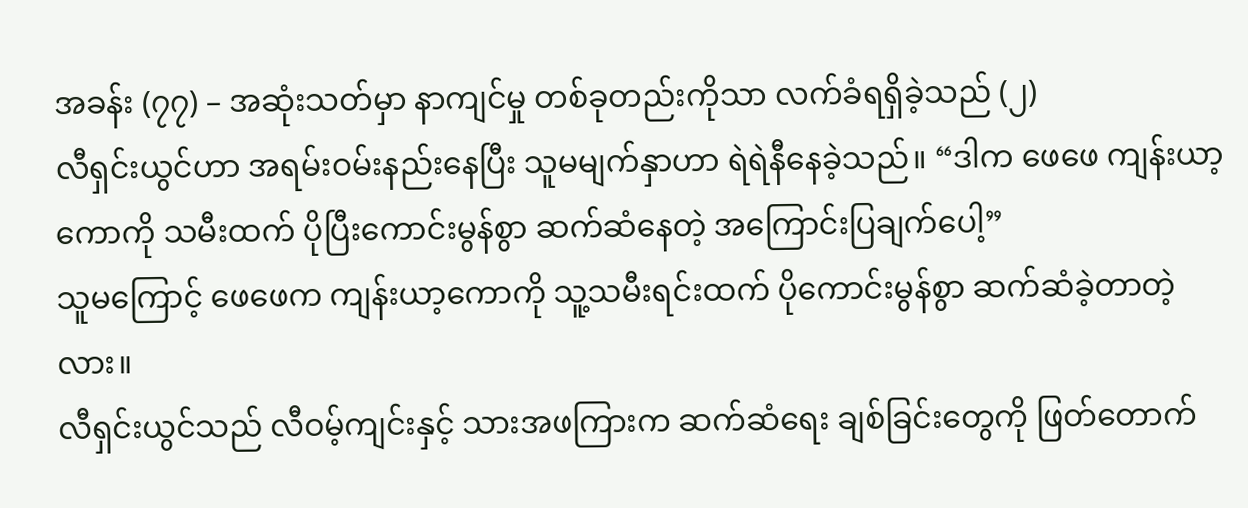အခန်း (၇၇) – အဆုံးသတ်မှာ နာကျင်မှု တစ်ခုတည်းကိုသာ လက်ခံရရှိခဲ့သည် (၂)
လီရှင်းယွင်ဟာ အရမ်းဝမ်းနည်းနေပြီး သူမမျက်နှာဟာ ရဲရဲနီနေခဲ့သည်။ “ဒါက ဖေဖေ ကျန်းယာ့ကောကို သမီးထက် ပိုပြီးကောင်းမွန်စွာ ဆက်ဆံနေတဲ့ အကြောင်းပြချက်ပေါ့”
သူမကြောင့် ဖေဖေက ကျန်းယာ့ကောကို သူ့သမီးရင်းထက် ပိုကောင်းမွန်စွာ ဆက်ဆံခဲ့တာတဲ့လား။
လီရှင်းယွင်သည် လီဝမ့်ကျင်းနှင့် သားအဖကြားက ဆက်ဆံရေး ချစ်ခြင်းတွေကို ဖြတ်တောက်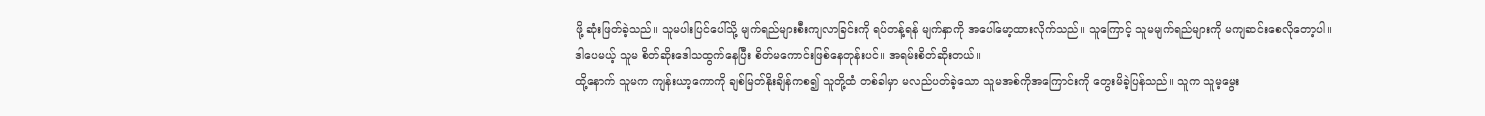ဖို့ ဆုံးဖြတ်ခဲ့သည်။ သူမပါးပြင်ပေါ်သို့ မျက်ရည်များစီးကျလာခြင်းကို ရပ်တန့်ရန် မျက်နှာကို အပေါ်မော့ထားလိုက်သည်။ သူကြောင့် သူမမျက်ရည်များကို မကျဆင်းစေလိုတော့ပါ။ ဒါပေမယ့် သူမ စိတ်ဆိုးဒေါသထွက်နေပြီး စိတ်မကောင်းဖြစ်နေတုန်းပင်။ အရမ်းစိတ်ဆိုးတယ်။
ထို့နောက် သူမက ကျန်းယာ့ကောကို ချစ်မြတ်နိုးချိန်ကစ၍ သူတို့ထံ တစ်ခါမှာ မလည်ပတ်ခဲ့သော သူမအစ်ကိုအကြောင်းကို တွေးမိခဲ့ပြန်သည်။ သူက သူမ့မွေး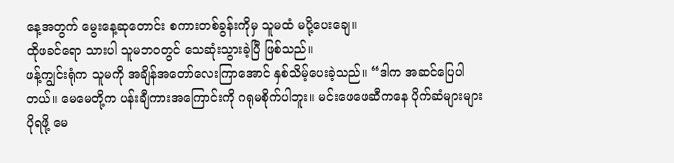နေ့အတွက် မွေးနေ့ဆုတောင်း စကားတစ်ခွန်းကိုမှ သူမထံ မပို့ပေးချေ။
ထိုဖခင်ရော သားပါ သူမဘဝတွင် သေဆုံးသွားခဲ့ပြီ ဖြစ်သည်။
ဖန့်ကျွင်းရုံက သူမကို အချိန်အတော်လေးကြာအောင် နှစ်သိမ့်ပေးခဲ့သည်။ “ဒါက အဆင်ပြေပါတယ်။ မေမေတို့က ပန်းချီကားအကြောင်းကို ဂရုမစိုက်ပါဘူး။ မင်းဖေဖေဆီကနေ ပိုက်ဆံများများ ပိုရဖို့ မေ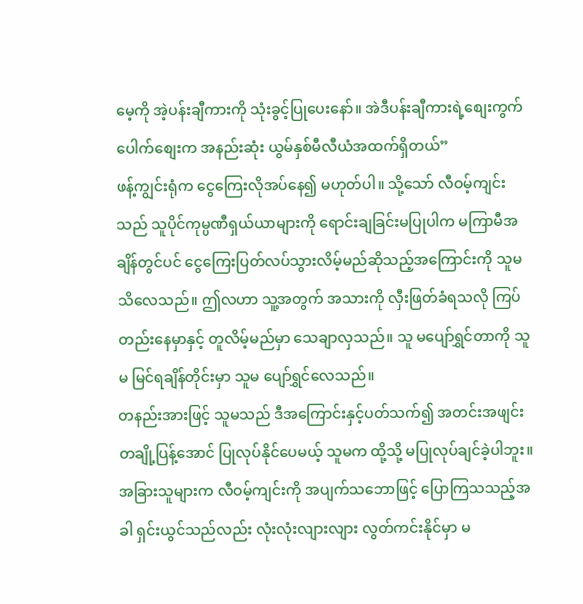မေ့ကို အဲ့ပန်းချီကားကို သုံးခွင့်ပြုပေးနော်။ အဲဒီပန်းချီကားရဲ့စျေးကွက်ပေါက်စျေးက အနည်းဆုံး ယွမ်နှစ်မီလီယံအထက်ရှိတယ်”
ဖန့်ကျွင်းရုံက ငွေကြေးလိုအပ်နေ၍ မဟုတ်ပါ။ သို့သော် လီဝမ့်ကျင်းသည် သူပိုင်ကုမ္ပဏီရှယ်ယာများကို ရောင်းချခြင်းမပြုပါက မကြာမီအချိန်တွင်ပင် ငွေကြေးပြတ်လပ်သွားလိမ့်မည်ဆိုသည့်အကြောင်းကို သူမ သိလေသည်။ ဤလဟာ သူ့အတွက် အသားကို လှီးဖြတ်ခံရသလို ကြပ်တည်းနေမှာနှင့် တူလိမ့်မည်မှာ သေချာလှသည်။ သူ မပျော်ရွှင်တာကို သူမ မြင်ရချိန်တိုင်းမှာ သူမ ပျော်ရွှင်လေသည်။
တနည်းအားဖြင့် သူမသည် ဒီအကြောင်းနှင့်ပတ်သက်၍ အတင်းအဖျင်းတချို့ပြန့်အောင် ပြုလုပ်နိုင်ပေမယ့် သူမက ထို့သို့ မပြုလုပ်ချင်ခဲ့ပါဘူး။ အခြားသူများက လီဝမ့်ကျင်းကို အပျက်သဘောဖြင့် ပြောကြသသည့်အခါ ရှင်းယွင်သည်လည်း လုံးလုံးလျားလျား လွတ်ကင်းနိုင်မှာ မ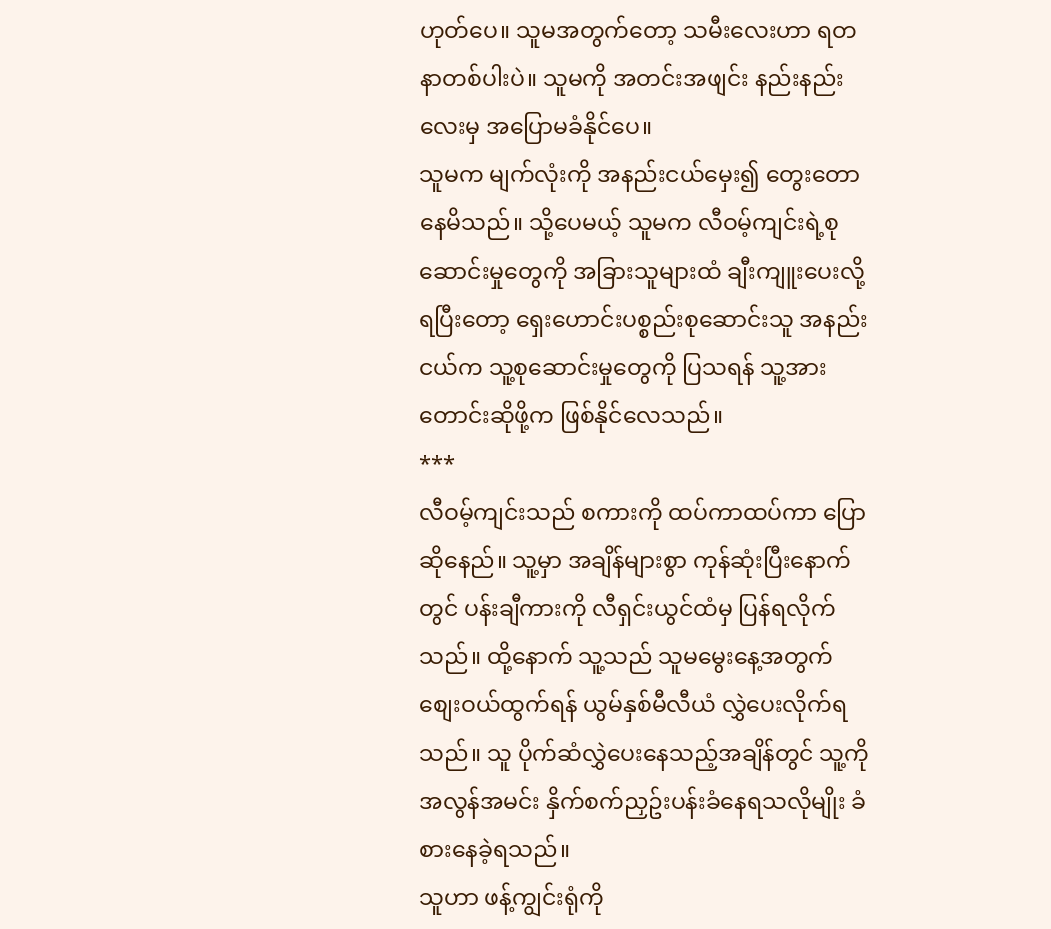ဟုတ်ပေ။ သူမအတွက်တော့ သမီးလေးဟာ ရတနာတစ်ပါးပဲ။ သူမကို အတင်းအဖျင်း နည်းနည်းလေးမှ အပြောမခံနိုင်ပေ။
သူမက မျက်လုံးကို အနည်းငယ်မှေး၍ တွေးတောနေမိသည်။ သို့ပေမယ့် သူမက လီဝမ့်ကျင်းရဲ့စုဆောင်းမှုတွေကို အခြားသူများထံ ချီးကျူးပေးလို့ရပြီးတော့ ရှေးဟောင်းပစ္စည်းစုဆောင်းသူ အနည်းငယ်က သူ့စုဆောင်းမှုတွေကို ပြသရန် သူ့အား တောင်းဆိုဖို့က ဖြစ်နိုင်လေသည်။
***
လီဝမ့်ကျင်းသည် စကားကို ထပ်ကာထပ်ကာ ပြောဆိုနေည်။ သူ့မှာ အချိန်များစွာ ကုန်ဆုံးပြီးနောက်တွင် ပန်းချီကားကို လီရှင်းယွင်ထံမှ ပြန်ရလိုက်သည်။ ထို့နောက် သူ့သည် သူမမွေးနေ့အတွက် စျေးဝယ်ထွက်ရန် ယွမ်နှစ်မီလီယံ လွှဲပေးလိုက်ရသည်။ သူ ပိုက်ဆံလွှဲပေးနေသည့်အချိန်တွင် သူ့ကို အလွန်အမင်း နှိက်စက်ညှဥ်းပန်းခံနေရသလိုမျိုး ခံစားနေခဲ့ရသည်။
သူဟာ ဖန့်ကျွင်းရုံကို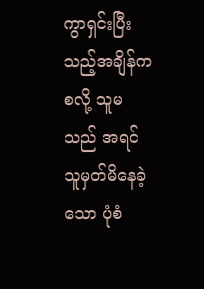ကွာရှင်းပြီးသည့်အချိန်ကစလို့ သူမသည် အရင် သူမှတ်မိနေခဲ့သော ပုံစံ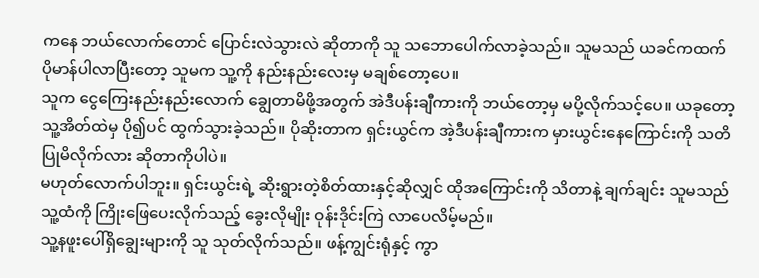ကနေ ဘယ်လောက်တောင် ပြောင်းလဲသွားလဲ ဆိုတာကို သူ သဘောပေါက်လာခဲ့သည်။ သူမသည် ယခင်ကထက် ပိုမာန်ပါလာပြီးတော့ သူမက သူ့ကို နည်းနည်းလေးမှ မချစ်တော့ပေ။
သူက ငွေကြေးနည်းနည်းလောက် ချွေတာမိဖို့အတွက် အဲဒီပန်းချီကားကို ဘယ်တော့မှ မပို့လိုက်သင့်ပေ။ ယခုတော့ သူ့အိတ်ထဲမှ ပို၍ပင် ထွက်သွားခဲ့သည်။ ပိုဆိုးတာက ရှင်းယွင်က အဲ့ဒီပန်းချီကားက မှားယွင်းနေကြောင်းကို သတိပြုမိလိုက်လား ဆိုတာကိုပါပဲ။
မဟုတ်လောက်ပါဘူး။ ရှင်းယွင်းရဲ့ ဆိုးရွားတဲ့စိတ်ထားနှင့်ဆိုလျှင် ထိုအကြောင်းကို သိတာနဲ့ ချက်ချင်း သူမသည် သူ့ထံကို ကြိုးဖြေပေးလိုက်သည့် ခွေးလိုမျိုး ဝုန်းဒိုင်းကြဲ လာပေလိမ့်မည်။
သူ့နဖူးပေါ်ရှိချွေးများကို သူ သုတ်လိုက်သည်။ ဖန့်ကျွင်းရုံနှင့် ကွာ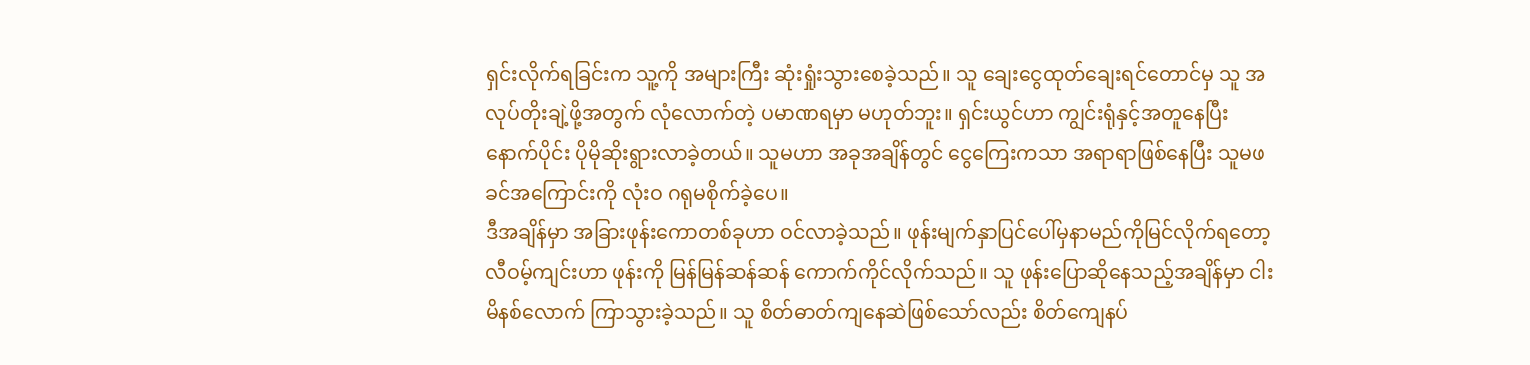ရှင်းလိုက်ရခြင်းက သူ့ကို အများကြီး ဆုံးရှုံးသွားစေခဲ့သည်။ သူ ချေးငွေထုတ်ချေးရင်တောင်မှ သူ အလုပ်တိုးချဲ့ဖို့အတွက် လုံလောက်တဲ့ ပမာဏရမှာ မဟုတ်ဘူး။ ရှင်းယွင်ဟာ ကျွင်းရုံနှင့်အတူနေပြီးနောက်ပိုင်း ပိုမိုဆိုးရွားလာခဲ့တယ်။ သူမဟာ အခုအချိန်တွင် ငွေကြေးကသာ အရာရာဖြစ်နေပြီး သူမဖခင်အကြောင်းကို လုံးဝ ဂရုမစိုက်ခဲ့ပေ။
ဒီအချိန်မှာ အခြားဖုန်းကောတစ်ခုဟာ ဝင်လာခဲ့သည်။ ဖုန်းမျက်နှာပြင်ပေါ်မှနာမည်ကိုမြင်လိုက်ရတော့ လီဝမ့်ကျင်းဟာ ဖုန်းကို မြန်မြန်ဆန်ဆန် ကောက်ကိုင်လိုက်သည်။ သူ ဖုန်းပြောဆိုနေသည့်အချိန်မှာ ငါးမိနစ်လောက် ကြာသွားခဲ့သည်။ သူ စိတ်ဓာတ်ကျနေဆဲဖြစ်သော်လည်း စိတ်ကျေနပ်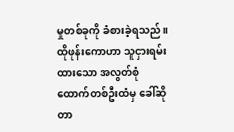မှုတစ်ခုကို ခံစားခဲ့ရသည်။
ထိုဖုန်းကောဟာ သူငှားရမ်းထားသော အလွတ်စုံထောက်တစ်ဦးထံမှ ခေါ်ဆိုတာ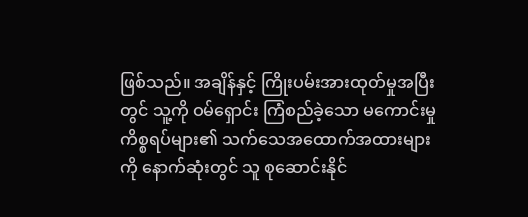ဖြစ်သည်။ အချိန်နှင့် ကြိုးပမ်းအားထုတ်မှုအပြီးတွင် သူ့ကို ဝမ်ရှောင်း ကြံစည်ခဲ့သော မကောင်းမှုကိစ္စရပ်များ၏ သက်သေအထောက်အထားများကို နောက်ဆုံးတွင် သူ စုဆောင်းနိုင်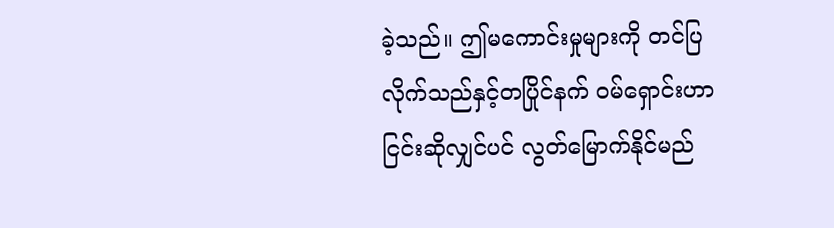ခဲ့သည်။ ဤမကောင်းမှုများကို တင်ပြလိုက်သည်နှင့်တပြိုင်နက် ဝမ်ရှောင်းဟာ ငြင်းဆိုလျှင်ပင် လွတ်မြောက်နိုင်မည်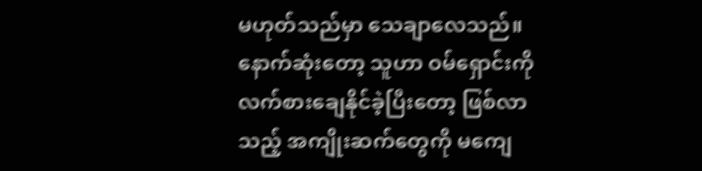မဟုတ်သည်မှာ သေချာလေသည်။
နောက်ဆုံးတော့ သူဟာ ဝမ်ရှောင်းကို လက်စားချေနိုင်ခဲ့ပြီးတော့ ဖြစ်လာသည့် အကျိုးဆက်တွေကို မကျေ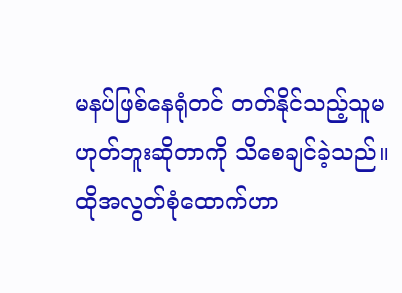မနပ်ဖြစ်နေရုံတင် တတ်နိုင်သည့်သူမဟုတ်ဘူးဆိုတာကို သိစေချင်ခဲ့သည်။
ထိုအလွတ်စုံထောက်ဟာ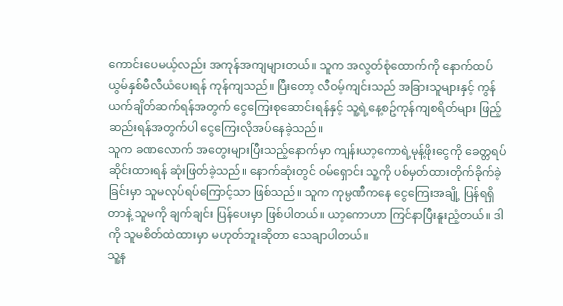ကောင်းပေမယ့်လည်း အကုန်အကျများတယ်။ သူက အလွတ်စုံထောက်ကို နောက်ထပ် ယွမ်နှစ်မီလီယံပေးရန် ကုန်ကျသည်။ ပြီးတော့ လီဝမ့်ကျင်းသည် အခြားသူများနှင့် ကွန်ယက်ချိတ်ဆက်ရန်အတွက် ငွေကြေးစုဆောင်းရန်နှင့် သူ့ရဲ့နေ့စဥ်ကုန်ကျစရိတ်များ ဖြည့်ဆည်းရန်အတွက်ပါ ငွေကြေးလိုအပ်နေခဲ့သည်။
သူက ခဏလောက် အတွေးများပြီးသည့်နောက်မှာ ကျန်းယာ့ကောရဲ့မုန့်ဖိုးငွေကို ခေတ္တရပ်ဆိုင်းထားရန် ဆုံးဖြတ်ခဲ့သည်။ နောက်ဆုံးတွင် ဝမ်ရှောင်း သူ့ကို ပစ်မှတ်ထားတိုက်ခိုက်ခဲ့ခြင်းမှာ သူမလုပ်ရပ်ကြောင့်သာ ဖြစ်သည်။ သူက ကုမ္ပဏီကနေ ငွေကြေးအချို့ ပြန်ရရှိတာနဲ့ သူမကို ချက်ချင်း ပြန်ပေးမှာ ဖြစ်ပါတယ်။ ယာ့ကောဟာ ကြင်နာပြီးနူးညံ့တယ်။ ဒါကို သူမစိတ်ထဲထားမှာ မဟုတ်ဘူးဆိုတာ သေချာပါတယ်။
သူ့န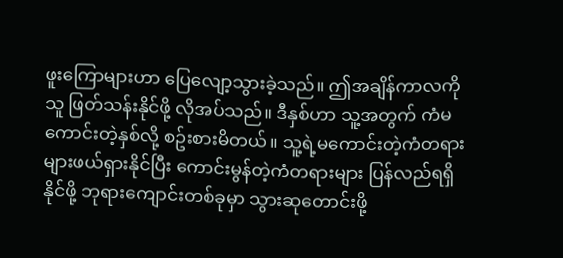ဖူးကြောများဟာ ပြေလျော့သွားခဲ့သည်။ ဤအချိန်ကာလကို သူ ဖြတ်သန်းနိုင်ဖို့ လိုအပ်သည်။ ဒီနှစ်ဟာ သူ့အတွက် ကံမကောင်းတဲ့နှစ်လို့ စဥ်းစားမိတယ်။ သူ့ရဲ့မကောင်းတဲ့ကံတရားများဖယ်ရှားနိုင်ပြီး ကောင်းမွန်တဲ့ကံတရားများ ပြန်လည်ရရှိနိုင်ဖို့ ဘုရားကျောင်းတစ်ခုမှာ သွားဆုတောင်းဖို့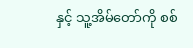နှင့် သူ့အိမ်တော်ကို စစ်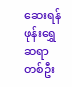ဆေးရန် ဖုန်းရွှေဆရာတစ်ဦး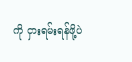ကို ငှားရမ်းရန်ဖို့ပဲ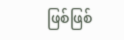ဖြစ်ဖြစ်